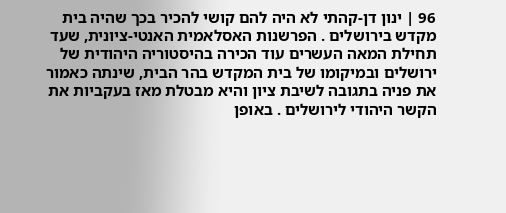96 | ינון דן-קהתי לא היה להם קושי להכיר בכך שהיה בית מקדש בירושלים . הפרשנות האסלאמית האנטי-ציונית, שעד תחילת המאה העשרים עוד הכירה בהיסטוריה היהודית של ירושלים ובמיקומו של בית המקדש בהר הבית, שינתה כאמור את פניה בתגובה לשיבת ציון והיא מבטלת מאז בעקביות את הקשר היהודי לירושלים . באופן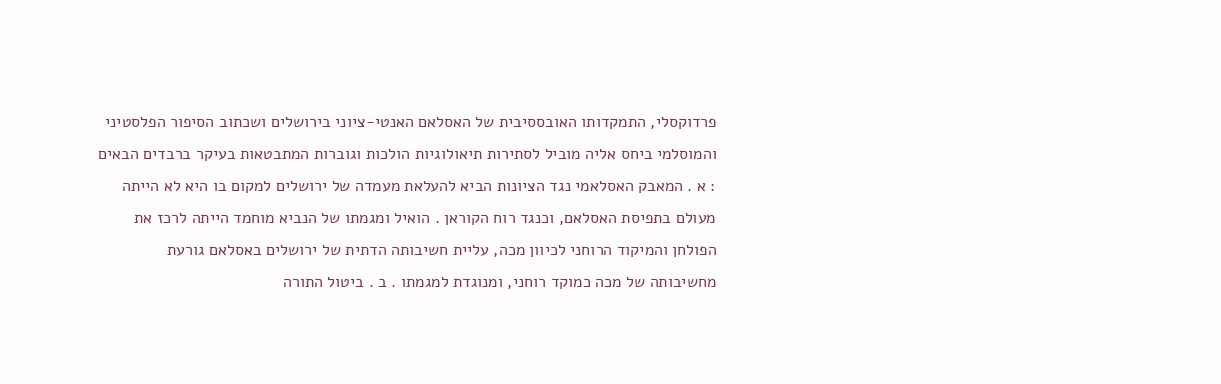פרדוקסלי, התמקדותו האובססיבית של האסלאם האנטי-ציוני בירושלים ושכתוב הסיפור הפלסטיני והמוסלמי ביחס אליה מוביל לסתירות תיאולוגיות הולכות וגוברות המתבטאות בעיקר ברבדים הבאים : א . המאבק האסלאמי נגד הציונות הביא להעלאת מעמדה של ירושלים למקום בו היא לא הייתה מעולם בתפיסת האסלאם, וכנגד רוח הקוראן . הואיל ומגמתו של הנביא מוחמד הייתה לרכז את הפולחן והמיקוד הרוחני לכיוון מכה, עליית חשיבותה הדתית של ירושלים באסלאם גורעת מחשיבותה של מכה כמוקד רוחני, ומנוגדת למגמתו . ב . ביטול התורה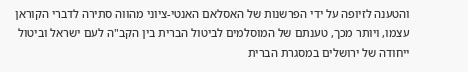והטענה לזיופה על ידי הפרשנות של האסלאם האנטי-ציוני מהווה סתירה לדברי הקוראן עצמו, ויותר מכך, טענתם של המוסלמים לביטול הברית בין הקב"ה לעם ישראל וביטול ייחודה של ירושלים במסגרת הברית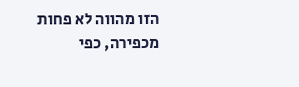הזו מהווה לא פחות מכפירה, כפי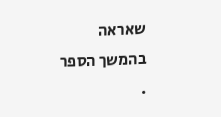שאראה בהמשך הספר .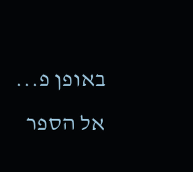באופן פ...
אל הספר